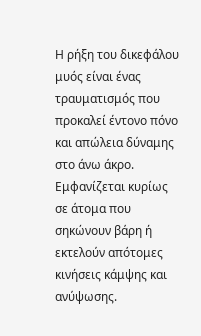Η ρήξη του δικεφάλου μυός είναι ένας τραυματισμός που προκαλεί έντονο πόνο και απώλεια δύναμης στο άνω άκρο. Εμφανίζεται κυρίως σε άτομα που σηκώνουν βάρη ή εκτελούν απότομες κινήσεις κάμψης και ανύψωσης.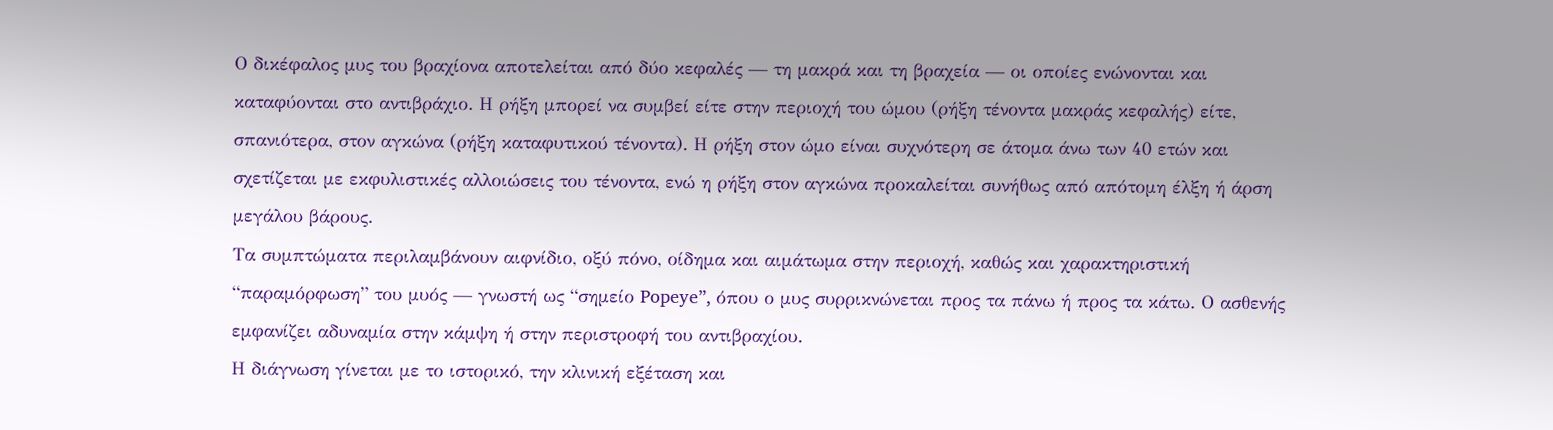Ο δικέφαλος μυς του βραχίονα αποτελείται από δύο κεφαλές — τη μακρά και τη βραχεία — οι οποίες ενώνονται και καταφύονται στο αντιβράχιο. Η ρήξη μπορεί να συμβεί είτε στην περιοχή του ώμου (ρήξη τένοντα μακράς κεφαλής) είτε, σπανιότερα, στον αγκώνα (ρήξη καταφυτικού τένοντα). Η ρήξη στον ώμο είναι συχνότερη σε άτομα άνω των 40 ετών και σχετίζεται με εκφυλιστικές αλλοιώσεις του τένοντα, ενώ η ρήξη στον αγκώνα προκαλείται συνήθως από απότομη έλξη ή άρση μεγάλου βάρους.
Τα συμπτώματα περιλαμβάνουν αιφνίδιο, οξύ πόνο, οίδημα και αιμάτωμα στην περιοχή, καθώς και χαρακτηριστική “παραμόρφωση” του μυός — γνωστή ως “σημείο Popeye”, όπου ο μυς συρρικνώνεται προς τα πάνω ή προς τα κάτω. Ο ασθενής εμφανίζει αδυναμία στην κάμψη ή στην περιστροφή του αντιβραχίου.
Η διάγνωση γίνεται με το ιστορικό, την κλινική εξέταση και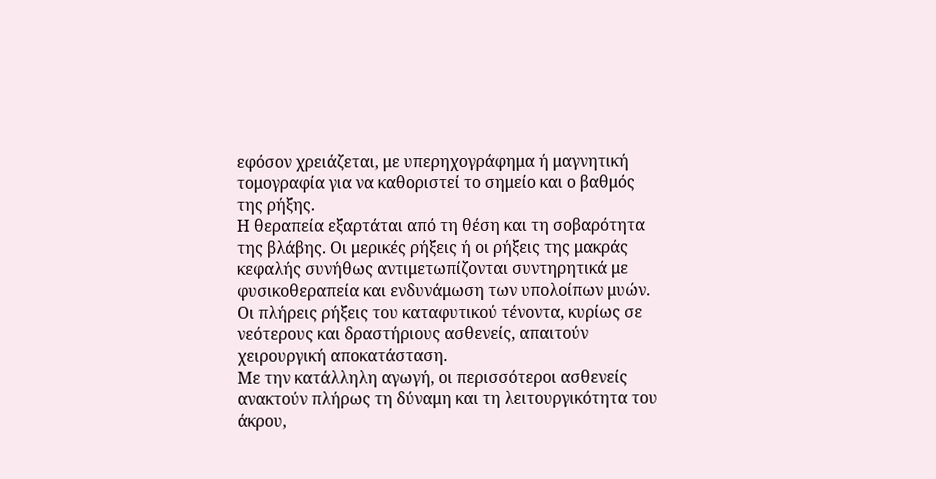εφόσον χρειάζεται, με υπερηχογράφημα ή μαγνητική τομογραφία για να καθοριστεί το σημείο και ο βαθμός της ρήξης.
Η θεραπεία εξαρτάται από τη θέση και τη σοβαρότητα της βλάβης. Οι μερικές ρήξεις ή οι ρήξεις της μακράς κεφαλής συνήθως αντιμετωπίζονται συντηρητικά με φυσικοθεραπεία και ενδυνάμωση των υπολοίπων μυών. Οι πλήρεις ρήξεις του καταφυτικού τένοντα, κυρίως σε νεότερους και δραστήριους ασθενείς, απαιτούν χειρουργική αποκατάσταση.
Με την κατάλληλη αγωγή, οι περισσότεροι ασθενείς ανακτούν πλήρως τη δύναμη και τη λειτουργικότητα του άκρου,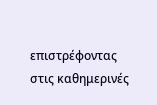επιστρέφοντας στις καθημερινές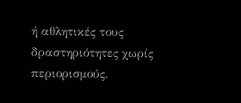ή αθλητικές τους δραστηριότητες χωρίς περιορισμούς.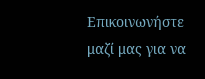Επικοινωνήστε μαζί μας για να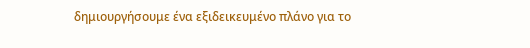δημιουργήσουμε ένα εξιδεικευμένο πλάνο για το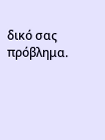δικό σας πρόβλημα.